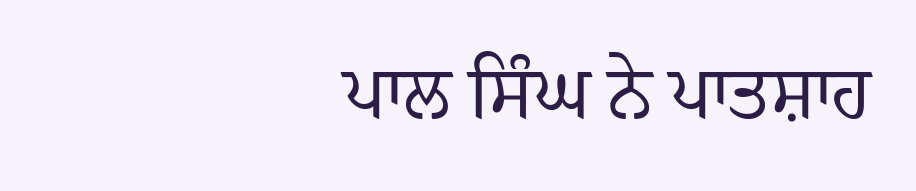ਪਾਲ ਸਿੰਘ ਨੇ ਪਾਤਸ਼ਾਹ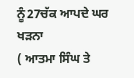ਨੂੰ27ਚੱਕ ਆਪਦੇ ਘਰ ਖੜਨਾ
( ਆਤਮਾ ਸਿੰਘ ਤੇ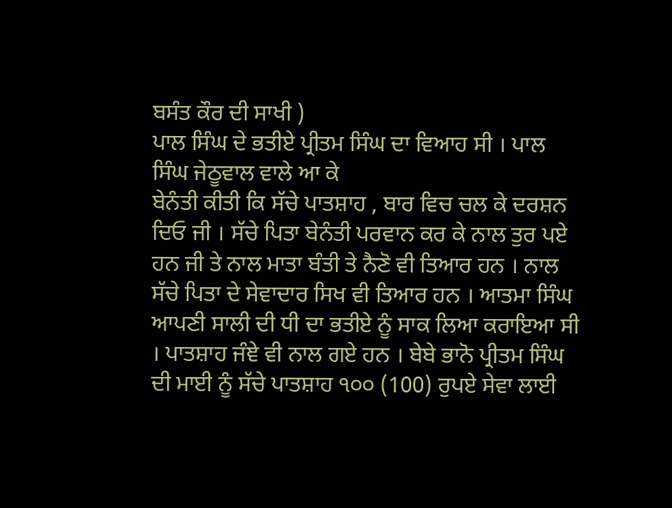ਬਸੰਤ ਕੌਰ ਦੀ ਸਾਖੀ )
ਪਾਲ ਸਿੰਘ ਦੇ ਭਤੀਏ ਪ੍ਰੀਤਮ ਸਿੰਘ ਦਾ ਵਿਆਹ ਸੀ । ਪਾਲ ਸਿੰਘ ਜੇਠੂਵਾਲ ਵਾਲੇ ਆ ਕੇ
ਬੇਨੰਤੀ ਕੀਤੀ ਕਿ ਸੱਚੇ ਪਾਤਸ਼ਾਹ , ਬਾਰ ਵਿਚ ਚਲ ਕੇ ਦਰਸ਼ਨ ਦਿਓ ਜੀ । ਸੱਚੇ ਪਿਤਾ ਬੇਨੰਤੀ ਪਰਵਾਨ ਕਰ ਕੇ ਨਾਲ ਤੁਰ ਪਏ ਹਨ ਜੀ ਤੇ ਨਾਲ ਮਾਤਾ ਬੰਤੀ ਤੇ ਨੈਣੋ ਵੀ ਤਿਆਰ ਹਨ । ਨਾਲ ਸੱਚੇ ਪਿਤਾ ਦੇ ਸੇਵਾਦਾਰ ਸਿਖ ਵੀ ਤਿਆਰ ਹਨ । ਆਤਮਾ ਸਿੰਘ ਆਪਣੀ ਸਾਲੀ ਦੀ ਧੀ ਦਾ ਭਤੀਏ ਨੂੰ ਸਾਕ ਲਿਆ ਕਰਾਇਆ ਸੀ । ਪਾਤਸ਼ਾਹ ਜੰਞੇ ਵੀ ਨਾਲ ਗਏ ਹਨ । ਬੇਬੇ ਭਾਨੋ ਪ੍ਰੀਤਮ ਸਿੰਘ ਦੀ ਮਾਈ ਨੂੰ ਸੱਚੇ ਪਾਤਸ਼ਾਹ ੧੦੦ (100) ਰੁਪਏ ਸੇਵਾ ਲਾਈ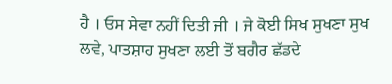ਹੈ । ਓਸ ਸੇਵਾ ਨਹੀਂ ਦਿਤੀ ਜੀ । ਜੇ ਕੋਈ ਸਿਖ ਸੁਖਣਾ ਸੁਖ ਲਵੇ, ਪਾਤਸ਼ਾਹ ਸੁਖਣਾ ਲਈ ਤੋਂ ਬਗੈਰ ਛੱਡਦੇ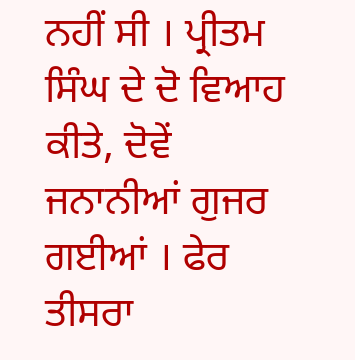ਨਹੀਂ ਸੀ । ਪ੍ਰੀਤਮ ਸਿੰਘ ਦੇ ਦੋ ਵਿਆਹ ਕੀਤੇ, ਦੋਵੇਂ ਜਨਾਨੀਆਂ ਗੁਜਰ ਗਈਆਂ । ਫੇਰ ਤੀਸਰਾ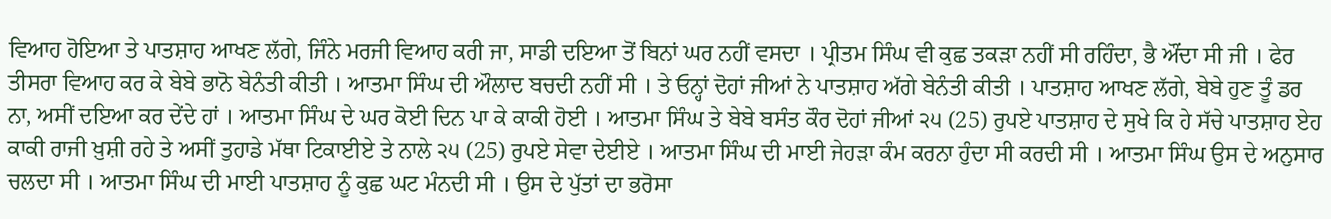ਵਿਆਹ ਹੋਇਆ ਤੇ ਪਾਤਸ਼ਾਹ ਆਖਣ ਲੱਗੇ, ਜਿੰਨੇ ਮਰਜੀ ਵਿਆਹ ਕਰੀ ਜਾ, ਸਾਡੀ ਦਇਆ ਤੋਂ ਬਿਨਾਂ ਘਰ ਨਹੀਂ ਵਸਦਾ । ਪ੍ਰੀਤਮ ਸਿੰਘ ਵੀ ਕੁਛ ਤਕੜਾ ਨਹੀਂ ਸੀ ਰਹਿੰਦਾ, ਭੈ ਔਂਦਾ ਸੀ ਜੀ । ਫੇਰ ਤੀਸਰਾ ਵਿਆਹ ਕਰ ਕੇ ਬੇਬੇ ਭਾਨੋ ਬੇਨੰਤੀ ਕੀਤੀ । ਆਤਮਾ ਸਿੰਘ ਦੀ ਔਲਾਦ ਬਚਦੀ ਨਹੀਂ ਸੀ । ਤੇ ਓਨ੍ਹਾਂ ਦੋਹਾਂ ਜੀਆਂ ਨੇ ਪਾਤਸ਼ਾਹ ਅੱਗੇ ਬੇਨੰਤੀ ਕੀਤੀ । ਪਾਤਸ਼ਾਹ ਆਖਣ ਲੱਗੇ, ਬੇਬੇ ਹੁਣ ਤੂੰ ਡਰ ਨਾ, ਅਸੀਂ ਦਇਆ ਕਰ ਦੇਂਦੇ ਹਾਂ । ਆਤਮਾ ਸਿੰਘ ਦੇ ਘਰ ਕੋਈ ਦਿਨ ਪਾ ਕੇ ਕਾਕੀ ਹੋਈ । ਆਤਮਾ ਸਿੰਘ ਤੇ ਬੇਬੇ ਬਸੰਤ ਕੌਰ ਦੋਹਾਂ ਜੀਆਂ ੨੫ (25) ਰੁਪਏ ਪਾਤਸ਼ਾਹ ਦੇ ਸੁਖੇ ਕਿ ਹੇ ਸੱਚੇ ਪਾਤਸ਼ਾਹ ਏਹ ਕਾਕੀ ਰਾਜੀ ਖ਼ੁਸ਼ੀ ਰਹੇ ਤੇ ਅਸੀਂ ਤੁਹਾਡੇ ਮੱਥਾ ਟਿਕਾਈਏ ਤੇ ਨਾਲੇ ੨੫ (25) ਰੁਪਏ ਸੇਵਾ ਦੇਈਏ । ਆਤਮਾ ਸਿੰਘ ਦੀ ਮਾਈ ਜੇਹੜਾ ਕੰਮ ਕਰਨਾ ਹੁੰਦਾ ਸੀ ਕਰਦੀ ਸੀ । ਆਤਮਾ ਸਿੰਘ ਉਸ ਦੇ ਅਨੁਸਾਰ ਚਲਦਾ ਸੀ । ਆਤਮਾ ਸਿੰਘ ਦੀ ਮਾਈ ਪਾਤਸ਼ਾਹ ਨੂੰ ਕੁਛ ਘਟ ਮੰਨਦੀ ਸੀ । ਉਸ ਦੇ ਪੁੱਤਾਂ ਦਾ ਭਰੋਸਾ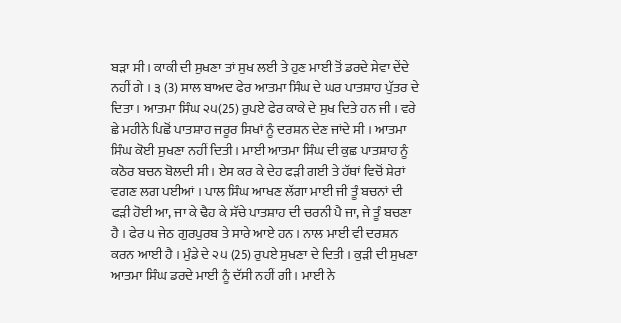ਬੜਾ ਸੀ । ਕਾਕੀ ਦੀ ਸੁਖਣਾ ਤਾਂ ਸੁਖ ਲਈ ਤੇ ਹੁਣ ਮਾਈ ਤੋਂ ਡਰਦੇ ਸੇਵਾ ਦੇਂਦੇ ਨਹੀਂ ਗੇ । ੩ (3) ਸਾਲ ਬਾਅਦ ਫੇਰ ਆਤਮਾ ਸਿੰਘ ਦੇ ਘਰ ਪਾਤਸ਼ਾਹ ਪੁੱਤਰ ਦੇ ਦਿਤਾ । ਆਤਮਾ ਸਿੰਘ ੨੫(25) ਰੁਪਏ ਫੇਰ ਕਾਕੇ ਦੇ ਸੁਖ ਦਿਤੇ ਹਨ ਜੀ । ਵਰੇ ਛੇ ਮਹੀਨੇ ਪਿਛੋਂ ਪਾਤਸ਼ਾਹ ਜਰੂਰ ਸਿਖਾਂ ਨੂੰ ਦਰਸ਼ਨ ਦੇਣ ਜਾਂਦੇ ਸੀ । ਆਤਮਾ ਸਿੰਘ ਕੋਈ ਸੁਖਣਾ ਨਹੀਂ ਦਿਤੀ । ਮਾਈ ਆਤਮਾ ਸਿੰਘ ਦੀ ਕੁਛ ਪਾਤਸ਼ਾਹ ਨੂੰ ਕਠੋਰ ਬਚਨ ਬੋਲਦੀ ਸੀ । ਏਸ ਕਰ ਕੇ ਦੇਹ ਫੜੀ ਗਈ ਤੇ ਹੱਥਾਂ ਵਿਚੋਂ ਸ਼ੇਰਾਂ ਵਗਣ ਲਗ ਪਈਆਂ । ਪਾਲ ਸਿੰਘ ਆਖਣ ਲੱਗਾ ਮਾਈ ਜੀ ਤੂੰ ਬਚਨਾਂ ਦੀ ਫੜੀ ਹੋਈ ਆ, ਜਾ ਕੇ ਢੈਹ ਕੇ ਸੱਚੇ ਪਾਤਸ਼ਾਹ ਦੀ ਚਰਨੀ ਪੈ ਜਾ, ਜੇ ਤੂੰ ਬਚਣਾ ਹੈ । ਫੇਰ ੫ ਜੇਠ ਗੁਰਪੁਰਬ ਤੇ ਸਾਰੇ ਆਏ ਹਨ । ਨਾਲ ਮਾਈ ਵੀ ਦਰਸ਼ਨ ਕਰਨ ਆਈ ਹੈ । ਮੁੰਡੇ ਦੇ ੨੫ (25) ਰੁਪਏ ਸੁਖਣਾ ਦੇ ਦਿਤੀ । ਕੁੜੀ ਦੀ ਸੁਖਣਾ ਆਤਮਾ ਸਿੰਘ ਡਰਦੇ ਮਾਈ ਨੂੰ ਦੱਸੀ ਨਹੀਂ ਗੀ । ਮਾਈ ਨੇ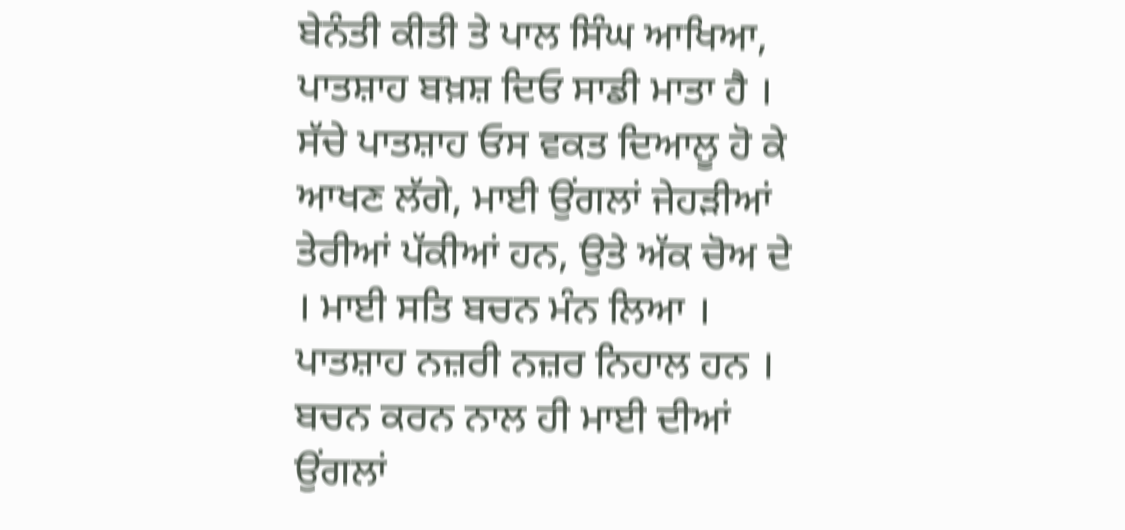ਬੇਨੰਤੀ ਕੀਤੀ ਤੇ ਪਾਲ ਸਿੰਘ ਆਖਿਆ, ਪਾਤਸ਼ਾਹ ਬਖ਼ਸ਼ ਦਿਓ ਸਾਡੀ ਮਾਤਾ ਹੈ । ਸੱਚੇ ਪਾਤਸ਼ਾਹ ਓਸ ਵਕਤ ਦਿਆਲੂ ਹੋ ਕੇ ਆਖਣ ਲੱਗੇ, ਮਾਈ ਉਂਗਲਾਂ ਜੇਹੜੀਆਂ ਤੇਰੀਆਂ ਪੱਕੀਆਂ ਹਨ, ਉਤੇ ਅੱਕ ਚੋਅ ਦੇ । ਮਾਈ ਸਤਿ ਬਚਨ ਮੰਨ ਲਿਆ । ਪਾਤਸ਼ਾਹ ਨਜ਼ਰੀ ਨਜ਼ਰ ਨਿਹਾਲ ਹਨ । ਬਚਨ ਕਰਨ ਨਾਲ ਹੀ ਮਾਈ ਦੀਆਂ ਉਂਗਲਾਂ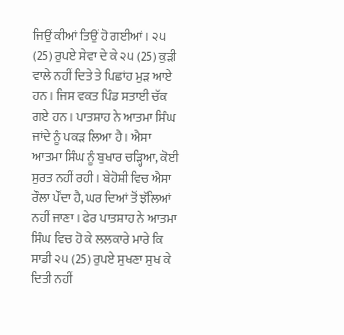ਜਿਉਂ ਕੀਆਂ ਤਿਉਂ ਹੋ ਗਈਆਂ । ੨੫ (25) ਰੁਪਏ ਸੇਵਾ ਦੇ ਕੇ ੨੫ (25) ਕੁੜੀ ਵਾਲੇ ਨਹੀਂ ਦਿਤੇ ਤੇ ਪਿਛਾਂਹ ਮੁੜ ਆਏ ਹਨ । ਜਿਸ ਵਕਤ ਪਿੰਡ ਸਤਾਈ ਚੱਕ ਗਏ ਹਨ । ਪਾਤਸ਼ਾਹ ਨੇ ਆਤਮਾ ਸਿੰਘ ਜਾਂਦੇ ਨੂੰ ਪਕੜ ਲਿਆ ਹੈ । ਐਸਾ ਆਤਮਾ ਸਿੰਘ ਨੂੰ ਬੁਖਾਰ ਚੜ੍ਹਿਆ, ਕੋਈ ਸੁਰਤ ਨਹੀਂ ਰਹੀ । ਬੇਹੋਸ਼ੀ ਵਿਚ ਐਸਾ ਰੌਲਾ ਪੌਂਦਾ ਹੈ, ਘਰ ਦਿਆਂ ਤੋਂ ਝੱਲਿਆਂ ਨਹੀਂ ਜਾਣਾ । ਫੇਰ ਪਾਤਸ਼ਾਹ ਨੇ ਆਤਮਾ ਸਿੰਘ ਵਿਚ ਹੋ ਕੇ ਲਲਕਾਰੇ ਮਾਰੇ ਕਿ ਸਾਡੀ ੨੫ (25) ਰੁਪਏ ਸੁਖਣਾ ਸੁਖ ਕੇ ਦਿਤੀ ਨਹੀਂ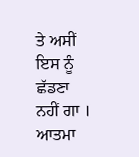ਤੇ ਅਸੀਂ ਇਸ ਨੂੰ ਛੱਡਣਾ ਨਹੀਂ ਗਾ । ਆਤਮਾ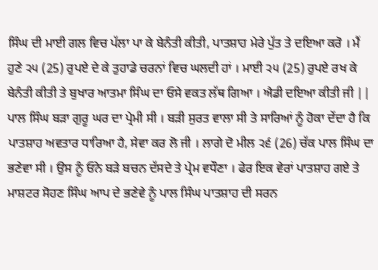ਸਿੰਘ ਦੀ ਮਾਈ ਗਲ ਵਿਚ ਪੱਲਾ ਪਾ ਕੇ ਬੇਨੰਤੀ ਕੀਤੀ, ਪਾਤਸ਼ਾਹ ਮੇਰੇ ਪੁੱਤ ਤੇ ਦਇਆ ਕਰੋ । ਮੈਂ ਹੁਣੇ ੨੫ (25) ਰੁਪਏ ਦੇ ਕੇ ਤੁਹਾਡੇ ਚਰਨਾਂ ਵਿਚ ਘਲਦੀ ਹਾਂ । ਮਾਈ ੨੫ (25) ਰੁਪਏ ਰਖ ਕੇ ਬੇਨੰਤੀ ਕੀਤੀ ਤੇ ਬੁਖਾਰ ਆਤਮਾ ਸਿੰਘ ਦਾ ਓਸੇ ਵਕਤ ਲੱਥ ਗਿਆ । ਐਡੀ ਦਇਆ ਕੀਤੀ ਜੀ ||
ਪਾਲ ਸਿੰਘ ਬੜਾ ਗੁਰੂ ਘਰ ਦਾ ਪ੍ਰੇਮੀ ਸੀ । ਬੜੀ ਸੁਰਤ ਵਾਲਾ ਸੀ ਤੇ ਸਾਰਿਆਂ ਨੂੰ ਹੋਕਾ ਦੇਂਦਾ ਹੈ ਕਿ ਪਾਤਸ਼ਾਹ ਅਵਤਾਰ ਧਾਰਿਆ ਹੈ, ਸੇਵਾ ਕਰ ਲੋ ਜੀ । ਲਾਗੇ ਦੋ ਮੀਲ ੨੬ (26) ਚੱਕ ਪਾਲ ਸਿੰਘ ਦਾ ਭਣੇਵਾ ਸੀ । ਉਸ ਨੂੰ ਓਨੇ ਬੜੇ ਬਚਨ ਦੱਸਦੇ ਤੇ ਪ੍ਰੇਮ ਵਧੌਣਾ । ਫੇਰ ਇਕ ਵੇਰਾਂ ਪਾਤਸ਼ਾਹ ਗਏ ਤੇ ਮਾਸ਼ਟਰ ਸੋਹਣ ਸਿੰਘ ਆਪ ਦੇ ਭਣੇਵੇ ਨੂੰ ਪਾਲ ਸਿੰਘ ਪਾਤਸ਼ਾਹ ਦੀ ਸਰਨ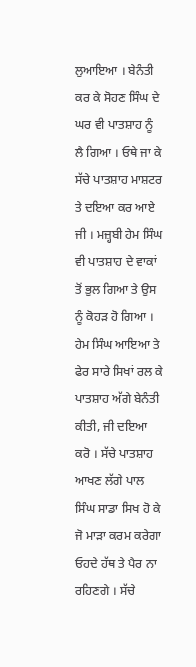ਲੁਆਇਆ । ਬੇਨੰਤੀ ਕਰ ਕੇ ਸੋਹਣ ਸਿੰਘ ਦੇ ਘਰ ਵੀ ਪਾਤਸ਼ਾਹ ਨੂੰ ਲੈ ਗਿਆ । ਓਥੇ ਜਾ ਕੇ ਸੱਚੇ ਪਾਤਸ਼ਾਹ ਮਾਸ਼ਟਰ ਤੇ ਦਇਆ ਕਰ ਆਏ ਜੀ । ਮਜ਼੍ਹਬੀ ਹੇਮ ਸਿੰਘ ਵੀ ਪਾਤਸ਼ਾਹ ਦੇ ਵਾਕਾਂ ਤੋਂ ਭੁਲ ਗਿਆ ਤੇ ਉਸ ਨੂੰ ਕੋਹੜ ਹੋ ਗਿਆ । ਹੇਮ ਸਿੰਘ ਆਇਆ ਤੇ ਫੇਰ ਸਾਰੇ ਸਿਖਾਂ ਰਲ ਕੇ ਪਾਤਸ਼ਾਹ ਅੱਗੇ ਬੇਨੰਤੀ ਕੀਤੀ, ਜੀ ਦਇਆ ਕਰੋ । ਸੱਚੇ ਪਾਤਸ਼ਾਹ ਆਖਣ ਲੱਗੇ ਪਾਲ ਸਿੰਘ ਸਾਡਾ ਸਿਖ ਹੋ ਕੇ ਜੋ ਮਾੜਾ ਕਰਮ ਕਰੇਗਾ ਓਹਦੇ ਹੱਥ ਤੇ ਪੈਰ ਨਾ ਰਹਿਣਗੇ । ਸੱਚੇ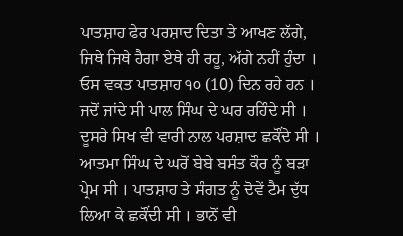ਪਾਤਸ਼ਾਹ ਫੇਰ ਪਰਸ਼ਾਦ ਦਿਤਾ ਤੇ ਆਖਣ ਲੱਗੇ, ਜਿਥੇ ਜਿਥੇ ਹੈਗਾ ਏਥੇ ਹੀ ਰਹੂ, ਅੱਗੇ ਨਹੀਂ ਹੁੰਦਾ । ਓਸ ਵਕਤ ਪਾਤਸ਼ਾਹ ੧੦ (10) ਦਿਨ ਰਹੇ ਹਨ । ਜਦੋਂ ਜਾਂਦੇ ਸੀ ਪਾਲ ਸਿੰਘ ਦੇ ਘਰ ਰਹਿੰਦੇ ਸੀ । ਦੂਸਰੇ ਸਿਖ ਵੀ ਵਾਰੀ ਨਾਲ ਪਰਸ਼ਾਦ ਛਕੌਂਦੇ ਸੀ । ਆਤਮਾ ਸਿੰਘ ਦੇ ਘਰੋਂ ਬੇਬੇ ਬਸੰਤ ਕੌਰ ਨੂੰ ਬੜਾ ਪ੍ਰੇਮ ਸੀ । ਪਾਤਸ਼ਾਹ ਤੇ ਸੰਗਤ ਨੂੰ ਦੋਵੇਂ ਟੈਮ ਦੁੱਧ ਲਿਆ ਕੇ ਛਕੌਂਦੀ ਸੀ । ਭਾਨੋਂ ਵੀ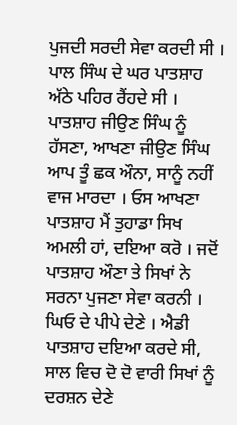ਪੁਜਦੀ ਸਰਦੀ ਸੇਵਾ ਕਰਦੀ ਸੀ । ਪਾਲ ਸਿੰਘ ਦੇ ਘਰ ਪਾਤਸ਼ਾਹ ਅੱਠੇ ਪਹਿਰ ਰੈਂਹਦੇ ਸੀ । ਪਾਤਸ਼ਾਹ ਜੀਉਣ ਸਿੰਘ ਨੂੰ ਹੱਸਣਾ, ਆਖਣਾ ਜੀਉਣ ਸਿੰਘ ਆਪ ਤੂੰ ਛਕ ਔਨਾ, ਸਾਨੂੰ ਨਹੀਂ ਵਾਜ ਮਾਰਦਾ । ਓਸ ਆਖਣਾ ਪਾਤਸ਼ਾਹ ਮੈਂ ਤੁਹਾਡਾ ਸਿਖ ਅਮਲੀ ਹਾਂ, ਦਇਆ ਕਰੋ । ਜਦੋਂ ਪਾਤਸ਼ਾਹ ਔਣਾ ਤੇ ਸਿਖਾਂ ਨੇ ਸਰਨਾ ਪੁਜਣਾ ਸੇਵਾ ਕਰਨੀ । ਘਿਓ ਦੇ ਪੀਪੇ ਦੇਣੇ । ਐਡੀ ਪਾਤਸ਼ਾਹ ਦਇਆ ਕਰਦੇ ਸੀ, ਸਾਲ ਵਿਚ ਦੋ ਦੋ ਵਾਰੀ ਸਿਖਾਂ ਨੂੰ ਦਰਸ਼ਨ ਦੇਣੇ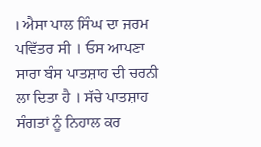। ਐਸਾ ਪਾਲ ਸਿੰਘ ਦਾ ਜਰਮ ਪਵਿੱਤਰ ਸੀ । ਓਸ ਆਪਣਾ ਸਾਰਾ ਬੰਸ ਪਾਤਸ਼ਾਹ ਦੀ ਚਰਨੀ ਲਾ ਦਿਤਾ ਹੈ । ਸੱਚੇ ਪਾਤਸ਼ਾਹ ਸੰਗਤਾਂ ਨੂੰ ਨਿਹਾਲ ਕਰ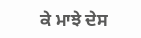ਕੇ ਮਾਝੇ ਦੇਸ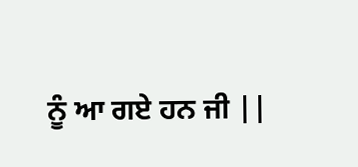ਨੂੰ ਆ ਗਏ ਹਨ ਜੀ ||